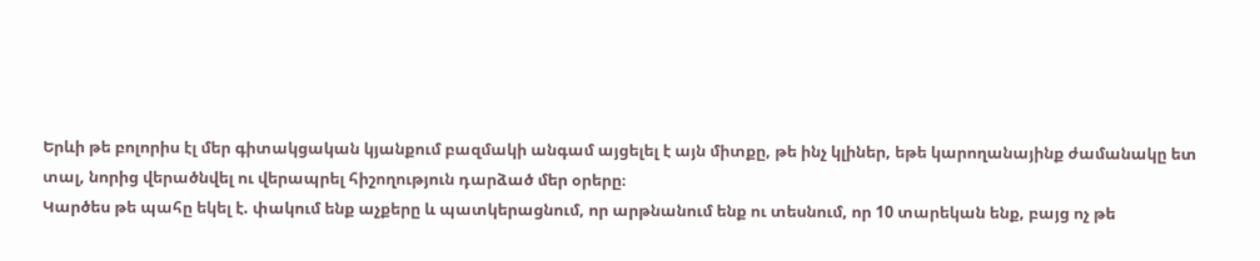Երևի թե բոլորիս էլ մեր գիտակցական կյանքում բազմակի անգամ այցելել է այն միտքը, թե ինչ կլիներ, եթե կարողանայինք ժամանակը ետ տալ, նորից վերածնվել ու վերապրել հիշողություն դարձած մեր օրերը։
Կարծես թե պահը եկել է. փակում ենք աչքերը և պատկերացնում, որ արթնանում ենք ու տեսնում, որ 10 տարեկան ենք, բայց ոչ թե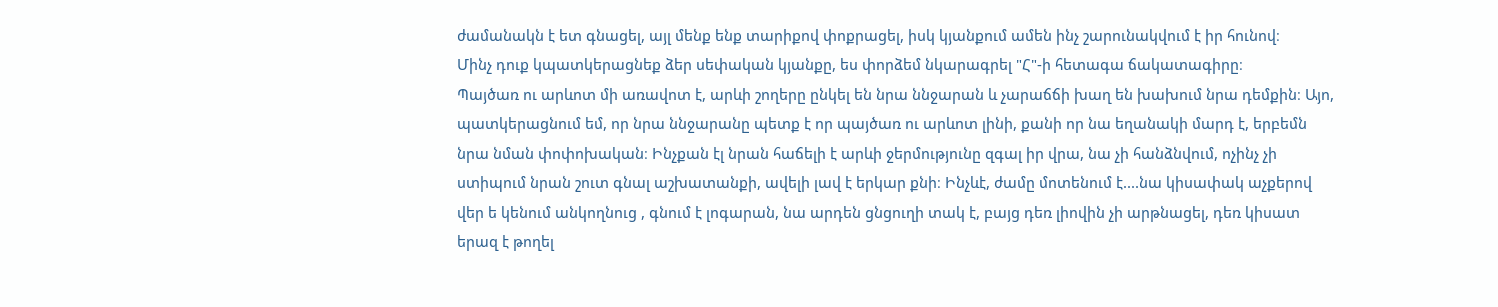ժամանակն է ետ գնացել, այլ մենք ենք տարիքով փոքրացել, իսկ կյանքում ամեն ինչ շարունակվում է իր հունով։
Մինչ դուք կպատկերացնեք ձեր սեփական կյանքը, ես փորձեմ նկարագրել "Հ"-ի հետագա ճակատագիրը։
Պայծառ ու արևոտ մի առավոտ է, արևի շողերը ընկել են նրա ննջարան և չարաճճի խաղ են խախում նրա դեմքին։ Այո, պատկերացնում եմ, որ նրա ննջարանը պետք է որ պայծառ ու արևոտ լինի, քանի որ նա եղանակի մարդ է, երբեմն նրա նման փոփոխական։ Ինչքան էլ նրան հաճելի է արևի ջերմությունը զգալ իր վրա, նա չի հանձնվում, ոչինչ չի ստիպում նրան շուտ գնալ աշխատանքի, ավելի լավ է երկար քնի։ Ինչևէ, ժամը մոտենում է....նա կիսափակ աչքերով վեր ե կենում անկողնուց , գնում է լոգարան, նա արդեն ցնցուղի տակ է, բայց դեռ լիովին չի արթնացել, դեռ կիսատ երազ է թողել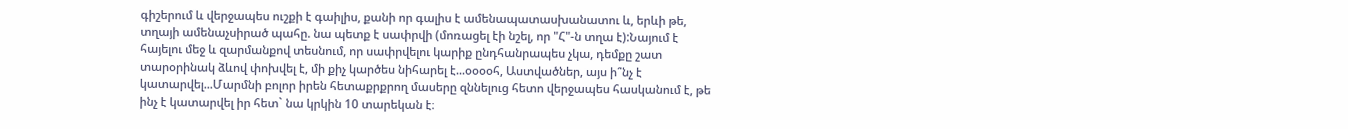գիշերում և վերջապես ուշքի է գաիլիս, քանի որ գալիս է ամենապատասխանատու և, երևի թե, տղայի ամենաչսիրած պահը. նա պետք է սափրվի (մոռացել էի նշել, որ "Հ"-ն տղա է):Նայում է հայելու մեջ և զարմանքով տեսնում, որ սափրվելու կարիք ընդհանրապես չկա, դեմքը շատ տարօրինակ ձևով փոխվել է, մի քիչ կարծես նիհարել է...օօօօհ, Աստվածներ, այս ի՞նչ է կատարվել...Մարմնի բոլոր իրեն հետաքրքրող մասերը զննելուց հետո վերջապես հասկանում է, թե ինչ է կատարվել իր հետ` նա կրկին 10 տարեկան է։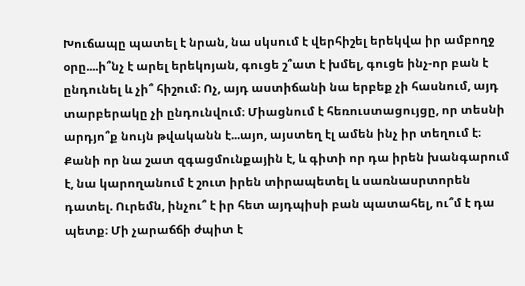Խուճապը պատել է նրան, նա սկսում է վերհիշել երեկվա իր ամբողջ օրը....ի՞նչ է արել երեկոյան, գուցե շ՞ատ է խմել, գուցե ինչ-որ բան է ընդունել և չի՞ հիշում։ Ոչ, այդ աստիճանի նա երբեք չի հասնում, այդ տարբերակը չի ընդունվում։ Միացնում է հեռուստացույցը, որ տեսնի արդյո՞ք նույն թվականն է...այո, այստեղ էլ ամեն ինչ իր տեղում է։
Քանի որ նա շատ զգացմունքային է, և գիտի որ դա իրեն խանգարում է, նա կարողանում է շուտ իրեն տիրապետել և սառնասրտորեն դատել. Ուրեմն, ինչու՞ է իր հետ այդպիսի բան պատահել, ու՞մ է դա պետք։ Մի չարաճճի ժպիտ է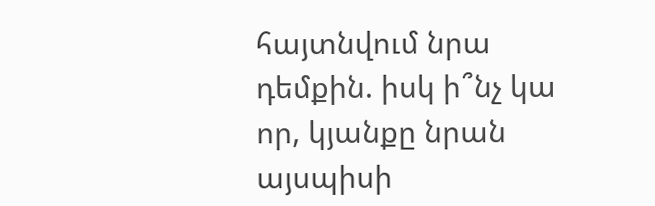հայտնվում նրա դեմքին. իսկ ի՞նչ կա որ, կյանքը նրան այսպիսի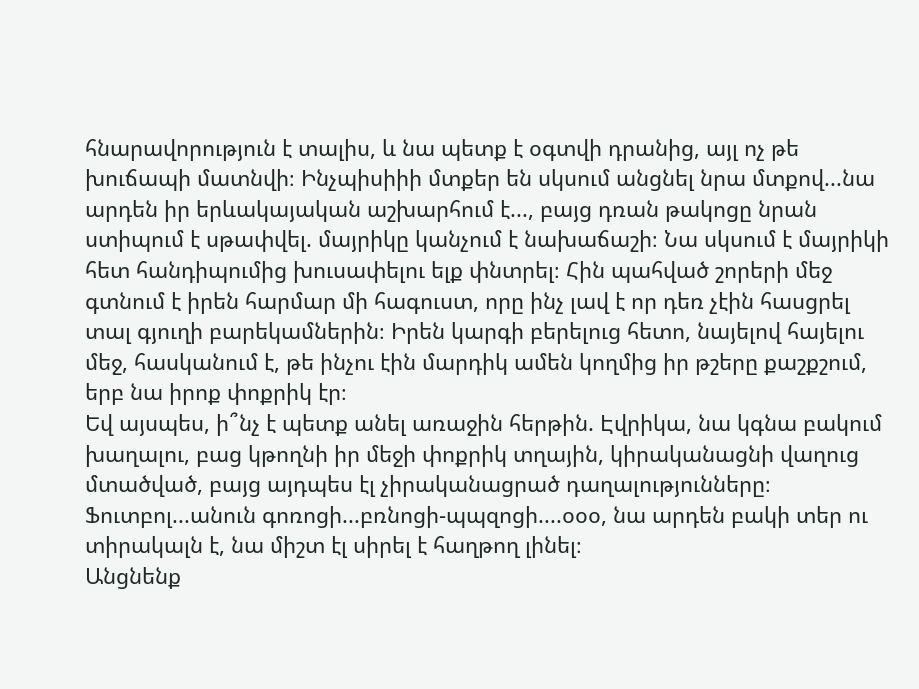հնարավորություն է տալիս, և նա պետք է օգտվի դրանից, այլ ոչ թե խուճապի մատնվի։ Ինչպիսիիի մտքեր են սկսում անցնել նրա մտքով...նա արդեն իր երևակայական աշխարհում է..., բայց դռան թակոցը նրան ստիպում է սթափվել. մայրիկը կանչում է նախաճաշի։ Նա սկսում է մայրիկի հետ հանդիպումից խուսափելու ելք փնտրել։ Հին պահված շորերի մեջ գտնում է իրեն հարմար մի հագուստ, որը ինչ լավ է որ դեռ չէին հասցրել տալ գյուղի բարեկամներին։ Իրեն կարգի բերելուց հետո, նայելով հայելու մեջ, հասկանում է, թե ինչու էին մարդիկ ամեն կողմից իր թշերը քաշքշում, երբ նա իրոք փոքրիկ էր։
Եվ այսպես, ի՞նչ է պետք անել առաջին հերթին. Էվրիկա, նա կգնա բակում խաղալու, բաց կթողնի իր մեջի փոքրիկ տղային, կիրականացնի վաղուց մտածված, բայց այդպես էլ չիրականացրած դաղալությունները։ Ֆուտբոլ...անուն գոռոցի...բռնոցի-պպզոցի....օօօ, նա արդեն բակի տեր ու տիրակալն է, նա միշտ էլ սիրել է հաղթող լինել։
Անցնենք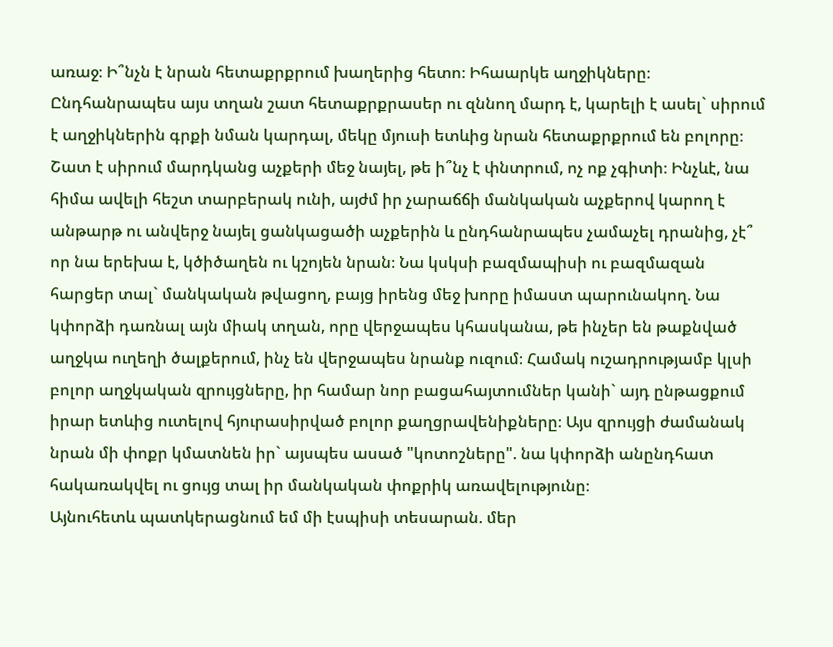առաջ։ Ի՞նչն է նրան հետաքրքրում խաղերից հետո։ Իհաարկե աղջիկները։
Ընդհանրապես այս տղան շատ հետաքրքրասեր ու զննող մարդ է, կարելի է ասել` սիրում է աղջիկներին գրքի նման կարդալ, մեկը մյուսի ետևից նրան հետաքրքրում են բոլորը։
Շատ է սիրում մարդկանց աչքերի մեջ նայել, թե ի՞նչ է փնտրում, ոչ ոք չգիտի։ Ինչևէ, նա հիմա ավելի հեշտ տարբերակ ունի, այժմ իր չարաճճի մանկական աչքերով կարող է անթարթ ու անվերջ նայել ցանկացածի աչքերին և ընդհանրապես չամաչել դրանից, չէ՞ որ նա երեխա է, կծիծաղեն ու կշոյեն նրան։ Նա կսկսի բազմապիսի ու բազմազան հարցեր տալ` մանկական թվացող, բայց իրենց մեջ խորը իմաստ պարունակող. Նա կփորձի դառնալ այն միակ տղան, որը վերջապես կհասկանա, թե ինչեր են թաքնված աղջկա ուղեղի ծալքերում, ինչ են վերջապես նրանք ուզում։ Համակ ուշադրությամբ կլսի բոլոր աղջկական զրույցները, իր համար նոր բացահայտումներ կանի` այդ ընթացքում իրար ետևից ուտելով հյուրասիրված բոլոր քաղցրավենիքները։ Այս զրույցի ժամանակ նրան մի փոքր կմատնեն իր` այսպես ասած "կոտոշները". նա կփորձի անընդհատ հակառակվել ու ցույց տալ իր մանկական փոքրիկ առավելությունը։
Այնուհետև պատկերացնում եմ մի էսպիսի տեսարան. մեր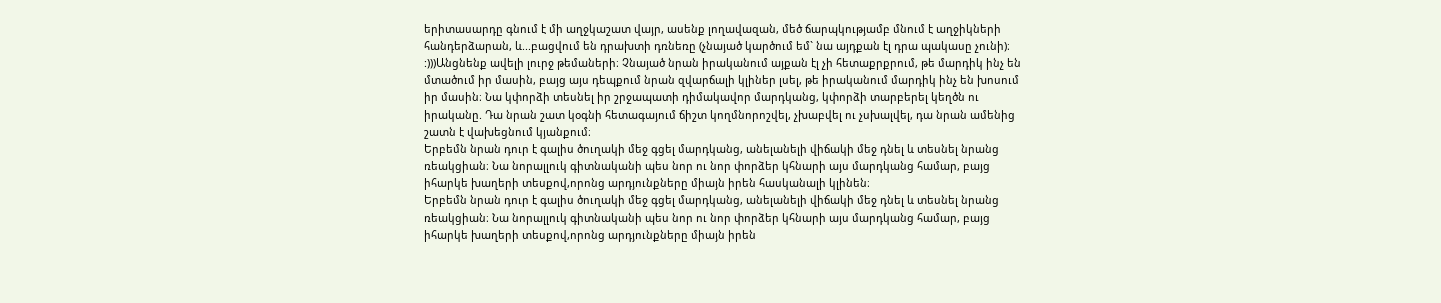երիտասարդը գնում է մի աղջկաշատ վայր, ասենք լողավազան, մեծ ճարպկությամբ մնում է աղջիկների հանդերձարան, և...բացվում են դրախտի դռնեռը (չնայած կարծում եմ` նա այդքան էլ դրա պակասը չունի)։ :)))Անցնենք ավելի լուրջ թեմաների։ Չնայած նրան իրականում այքան էլ չի հետաքրքրում, թե մարդիկ ինչ են մտածում իր մասին, բայց այս դեպքում նրան զվարճալի կլիներ լսել, թե իրականում մարդիկ ինչ են խոսում իր մասին։ Նա կփորձի տեսնել իր շրջապատի դիմակավոր մարդկանց, կփորձի տարբերել կեղծն ու իրականը. Դա նրան շատ կօգնի հետագայում ճիշտ կողմնորոշվել, չխաբվել ու չսխալվել, դա նրան ամենից շատն է վախեցնում կյանքում։
Երբեմն նրան դուր է գալիս ծուղակի մեջ գցել մարդկանց, անելանելի վիճակի մեջ դնել և տեսնել նրանց ռեակցիան։ Նա նորալլուկ գիտնականի պես նոր ու նոր փորձեր կհնարի այս մարդկանց համար, բայց իհարկե խաղերի տեսքով,որոնց արդյունքները միայն իրեն հասկանալի կլինեն։
Երբեմն նրան դուր է գալիս ծուղակի մեջ գցել մարդկանց, անելանելի վիճակի մեջ դնել և տեսնել նրանց ռեակցիան։ Նա նորալլուկ գիտնականի պես նոր ու նոր փորձեր կհնարի այս մարդկանց համար, բայց իհարկե խաղերի տեսքով,որոնց արդյունքները միայն իրեն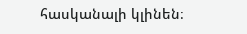հասկանալի կլինեն։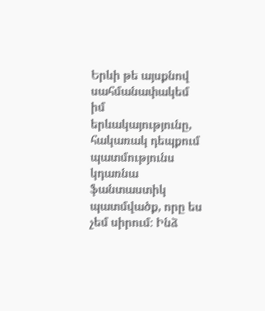Երևի թե այսքնով սահմանափակեմ իմ երևակայությունը, հակառակ դեպքում պատմությունս կդառնա ֆանտաստիկ պատմվածք, որը ես չեմ սիրում։ Ինձ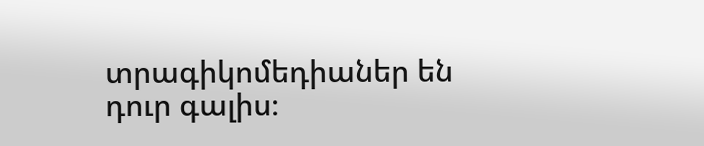տրագիկոմեդիաներ են դուր գալիս։